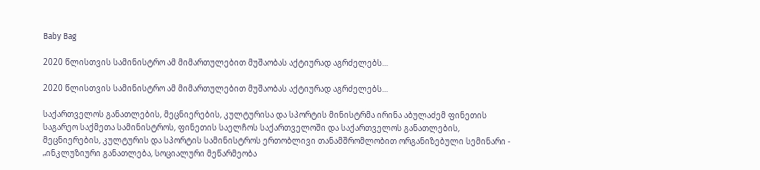Baby Bag

2020 წლისთვის სამინისტრო ამ მიმართულებით მუშაობას აქტიურად აგრძელებს...

2020 წლისთვის სამინისტრო ამ მიმართულებით მუშაობას აქტიურად აგრძელებს...

საქართველოს განათლების, მეცნიერების, კულტურისა და სპორტის მინისტრმა ირინა აბულაძემ ფინეთის საგარეო საქმეთა სამინისტროს, ფინეთის საელჩოს საქართველოში და საქართველოს განათლების, მეცნიერების, კულტურის და სპორტის სამინისტროს ერთობლივი თანამშრომლობით ორგანიზებული სემინარი - „ინკლუზიური განათლება, სოციალური მეწარმეობა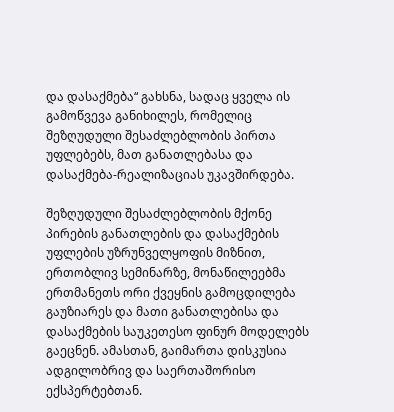და დასაქმება“ გახსნა, სადაც ყველა ის გამოწვევა განიხილეს, რომელიც შეზღუდული შესაძლებლობის პირთა უფლებებს, მათ განათლებასა და დასაქმება-რეალიზაციას უკავშირდება.

შეზღუდული შესაძლებლობის მქონე პირების განათლების და დასაქმების უფლების უზრუნველყოფის მიზნით, ერთობლივ სემინარზე, მონაწილეებმა ერთმანეთს ორი ქვეყნის გამოცდილება გაუზიარეს და მათი განათლებისა და დასაქმების საუკეთესო ფინურ მოდელებს გაეცნენ. ამასთან, გაიმართა დისკუსია ადგილობრივ და საერთაშორისო ექსპერტებთან.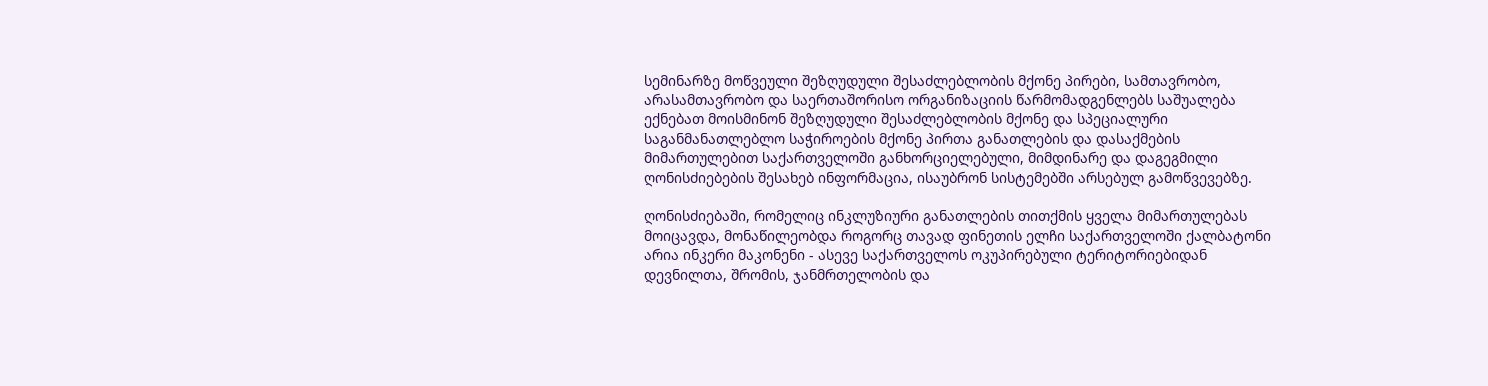სემინარზე მოწვეული შეზღუდული შესაძლებლობის მქონე პირები, სამთავრობო, არასამთავრობო და საერთაშორისო ორგანიზაციის წარმომადგენლებს საშუალება ექნებათ მოისმინონ შეზღუდული შესაძლებლობის მქონე და სპეციალური საგანმანათლებლო საჭიროების მქონე პირთა განათლების და დასაქმების მიმართულებით საქართველოში განხორციელებული, მიმდინარე და დაგეგმილი ღონისძიებების შესახებ ინფორმაცია, ისაუბრონ სისტემებში არსებულ გამოწვევებზე.

ღონისძიებაში, რომელიც ინკლუზიური განათლების თითქმის ყველა მიმართულებას მოიცავდა, მონაწილეობდა როგორც თავად ფინეთის ელჩი საქართველოში ქალბატონი არია ინკერი მაკონენი - ასევე საქართველოს ოკუპირებული ტერიტორიებიდან დევნილთა, შრომის, ჯანმრთელობის და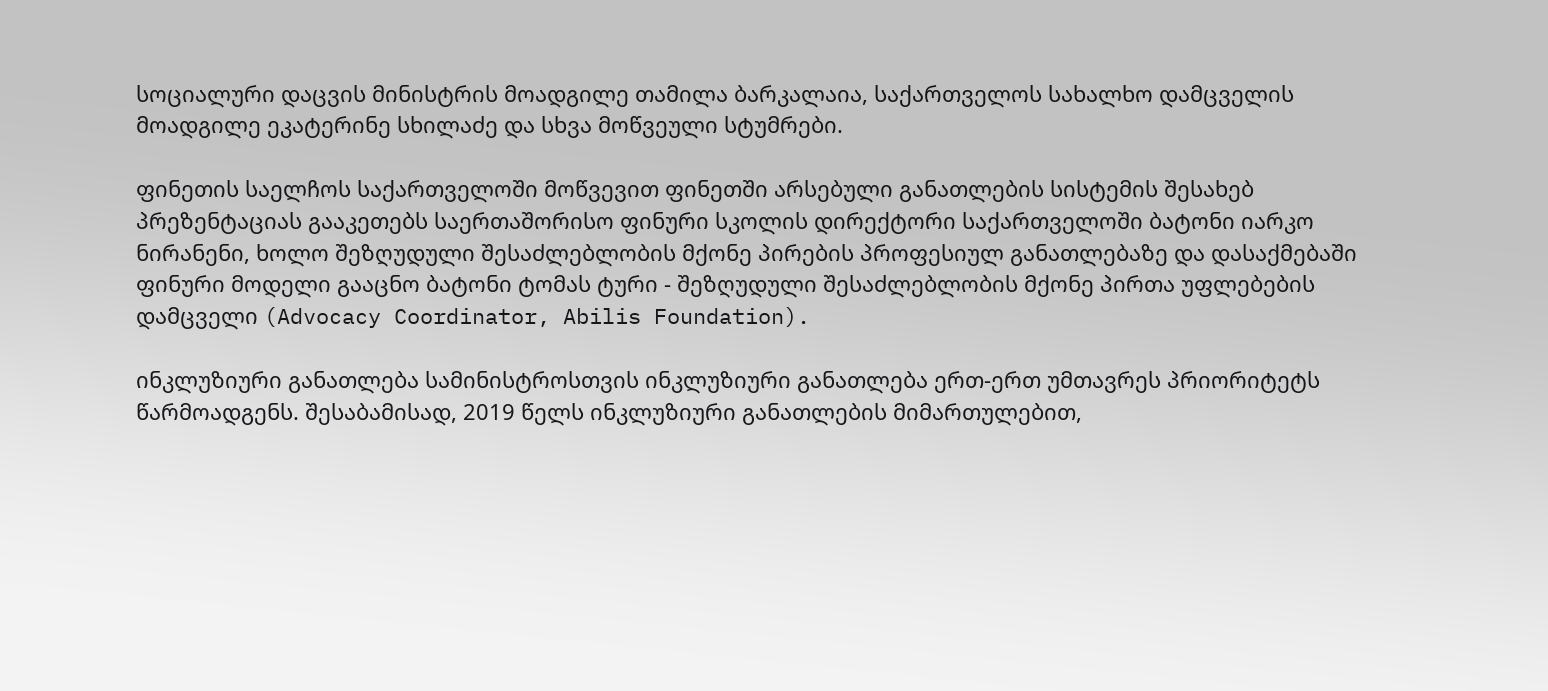სოციალური დაცვის მინისტრის მოადგილე თამილა ბარკალაია, საქართველოს სახალხო დამცველის მოადგილე ეკატერინე სხილაძე და სხვა მოწვეული სტუმრები.

ფინეთის საელჩოს საქართველოში მოწვევით ფინეთში არსებული განათლების სისტემის შესახებ პრეზენტაციას გააკეთებს საერთაშორისო ფინური სკოლის დირექტორი საქართველოში ბატონი იარკო ნირანენი, ხოლო შეზღუდული შესაძლებლობის მქონე პირების პროფესიულ განათლებაზე და დასაქმებაში ფინური მოდელი გააცნო ბატონი ტომას ტური - შეზღუდული შესაძლებლობის მქონე პირთა უფლებების დამცველი (Advocacy Coordinator, Abilis Foundation).

ინკლუზიური განათლება სამინისტროსთვის ინკლუზიური განათლება ერთ-ერთ უმთავრეს პრიორიტეტს წარმოადგენს. შესაბამისად, 2019 წელს ინკლუზიური განათლების მიმართულებით,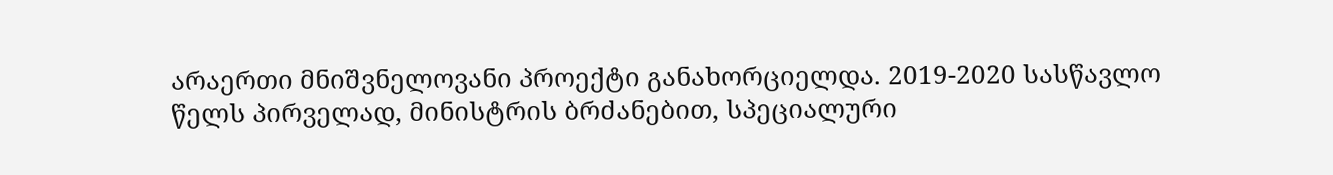არაერთი მნიშვნელოვანი პროექტი განახორციელდა. 2019-2020 სასწავლო წელს პირველად, მინისტრის ბრძანებით, სპეციალური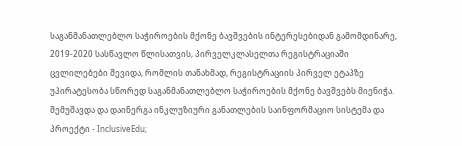საგანმანათლებლო საჭიროების მქონე ბავშვების ინტერესებიდან გამომდინარე, 2019-2020 სასწავლო წლისათვის, პირველკლასელთა რეგისტრაციაში ცვლილებები შევიდა, რომლის თანახმად, რეგისტრაციის პირველ ეტაპზე უპირატესობა სწორედ საგანმანათლებლო საჭიროების მქონე ბავშვებს მიენიჭა. შემუშავდა და დაინერგა ინკლუზიური განათლების საინფორმაციო სისტემა და პროექტი - InclusiveEdu;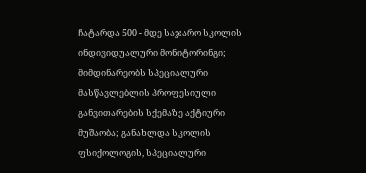ჩატარდა 500 - მდე საჯარო სკოლის ინდივიდუალური მონიტორინგი; მიმდინარეობს სპეციალური მასწავლებლის პროფესიული განვითარების სქემაზე აქტიური მუშაობა; განახლდა სკოლის ფსიქოლოგის, სპეციალური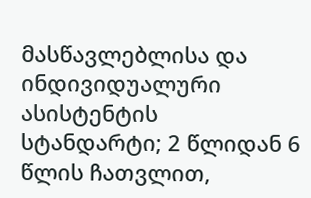მასწავლებლისა და ინდივიდუალური ასისტენტის სტანდარტი; 2 წლიდან 6 წლის ჩათვლით,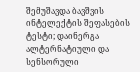შემუშავდა ბავშვის ინტელექტის შეფასების ტესტი; დაინერგა ალტერნატიული და სენსორული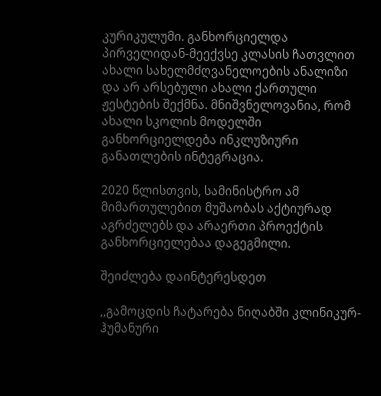კურიკულუმი. განხორციელდა პირველიდან-მეექვსე კლასის ჩათვლით ახალი სახელმძღვანელოების ანალიზი და არ არსებული ახალი ქართული ჟესტების შექმნა. მნიშვნელოვანია, რომ ახალი სკოლის მოდელში განხორციელდება ინკლუზიური განათლების ინტეგრაცია.

2020 წლისთვის, სამინისტრო ამ მიმართულებით მუშაობას აქტიურად აგრძელებს და არაერთი პროექტის განხორციელებაა დაგეგმილი.

შეიძლება დაინტერესდეთ

,,გამოცდის ჩატარება ნიღაბში კლინიკურ-ჰუმანური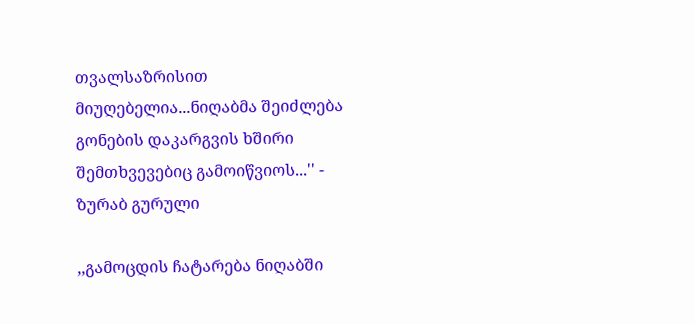თვალსაზრისით მიუღებელია...ნიღაბმა შეიძლება გონების დაკარგვის ხშირი შემთხვევებიც გამოიწვიოს...'' - ზურაბ გურული

,,გამოცდის ჩატარება ნიღაბში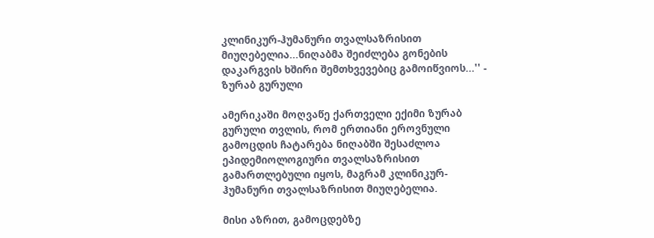კლინიკურ-ჰუმანური თვალსაზრისით მიუღებელია...ნიღაბმა შეიძლება გონების დაკარგვის ხშირი შემთხვევებიც გამოიწვიოს...'' - ზურაბ გურული

ამერიკაში მოღვაწე ქართველი ექიმი ზურაბ გურული თვლის, რომ ერთიანი ეროვნული გამოცდის ჩატარება ნიღაბში შესაძლოა ეპიდემიოლოგიური თვალსაზრისით გამართლებული იყოს, მაგრამ კლინიკურ-ჰუმანური თვალსაზრისით მიუღებელია.

მისი აზრით, გამოცდებზე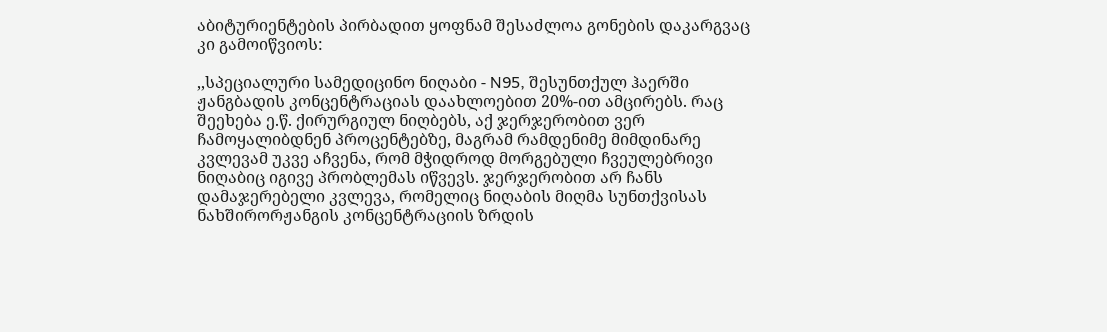აბიტურიენტების პირბადით ყოფნამ შესაძლოა გონების დაკარგვაც კი გამოიწვიოს:

,,სპეციალური სამედიცინო ნიღაბი - N95, შესუნთქულ ჰაერში ჟანგბადის კონცენტრაციას დაახლოებით 20%-ით ამცირებს. რაც შეეხება ე.წ. ქირურგიულ ნიღბებს, აქ ჯერჯერობით ვერ ჩამოყალიბდნენ პროცენტებზე, მაგრამ რამდენიმე მიმდინარე კვლევამ უკვე აჩვენა, რომ მჭიდროდ მორგებული ჩვეულებრივი ნიღაბიც იგივე პრობლემას იწვევს. ჯერჯერობით არ ჩანს დამაჯერებელი კვლევა, რომელიც ნიღაბის მიღმა სუნთქვისას ნახშირორჟანგის კონცენტრაციის ზრდის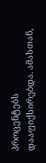პროცენტებს დააფიქსირებდა. ამასთან,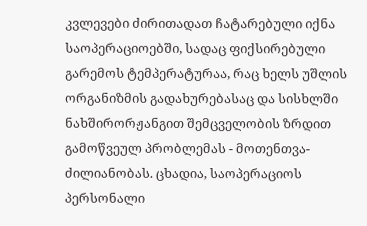კვლევები ძირითადათ ჩატარებული იქნა საოპერაციოებში, სადაც ფიქსირებული გარემოს ტემპერატურაა, რაც ხელს უშლის ორგანიზმის გადახურებასაც და სისხლში ნახშირორჟანგით შემცველობის ზრდით გამოწვეულ პრობლემას - მოთენთვა-ძილიანობას. ცხადია, საოპერაციოს პერსონალი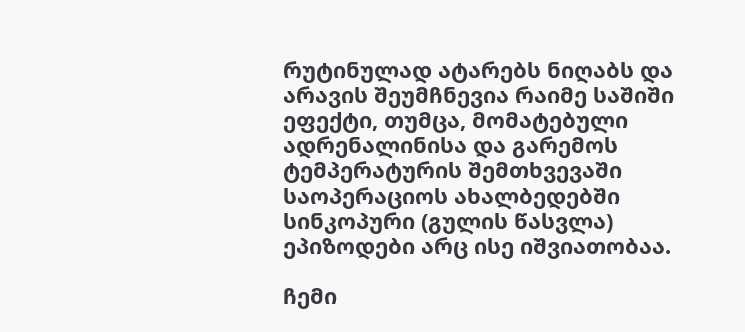რუტინულად ატარებს ნიღაბს და არავის შეუმჩნევია რაიმე საშიში ეფექტი, თუმცა, მომატებული ადრენალინისა და გარემოს ტემპერატურის შემთხვევაში საოპერაციოს ახალბედებში სინკოპური (გულის წასვლა) ეპიზოდები არც ისე იშვიათობაა.

ჩემი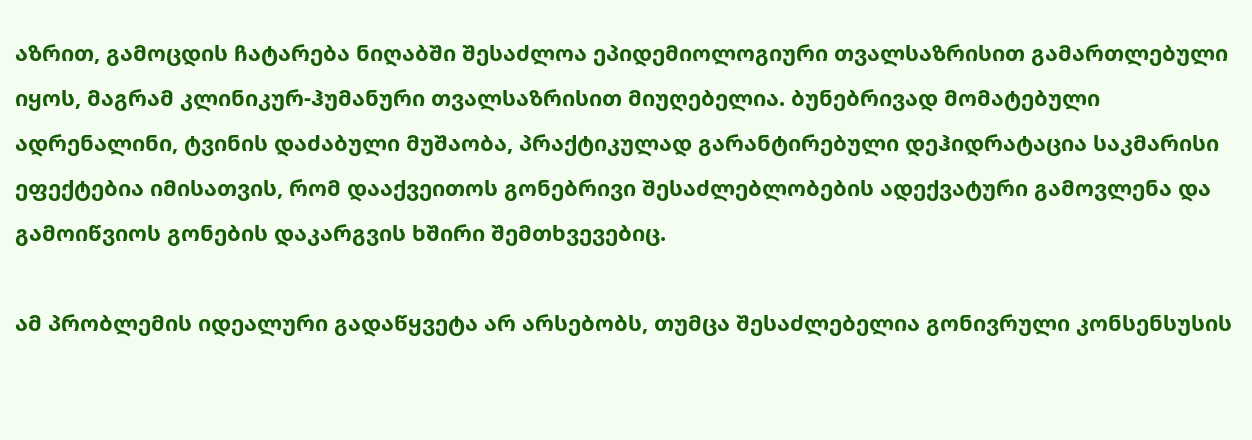აზრით, გამოცდის ჩატარება ნიღაბში შესაძლოა ეპიდემიოლოგიური თვალსაზრისით გამართლებული იყოს, მაგრამ კლინიკურ-ჰუმანური თვალსაზრისით მიუღებელია. ბუნებრივად მომატებული ადრენალინი, ტვინის დაძაბული მუშაობა, პრაქტიკულად გარანტირებული დეჰიდრატაცია საკმარისი ეფექტებია იმისათვის, რომ დააქვეითოს გონებრივი შესაძლებლობების ადექვატური გამოვლენა და გამოიწვიოს გონების დაკარგვის ხშირი შემთხვევებიც.

ამ პრობლემის იდეალური გადაწყვეტა არ არსებობს, თუმცა შესაძლებელია გონივრული კონსენსუსის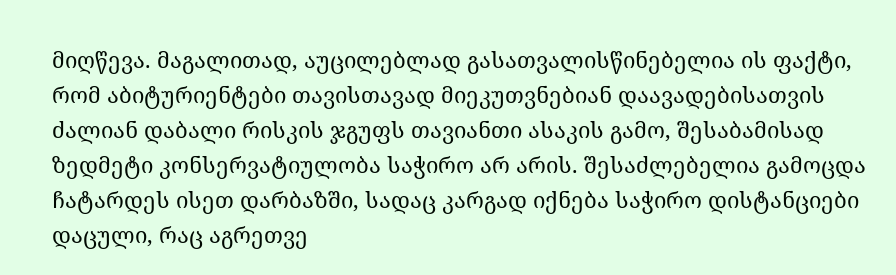მიღწევა. მაგალითად, აუცილებლად გასათვალისწინებელია ის ფაქტი, რომ აბიტურიენტები თავისთავად მიეკუთვნებიან დაავადებისათვის ძალიან დაბალი რისკის ჯგუფს თავიანთი ასაკის გამო, შესაბამისად ზედმეტი კონსერვატიულობა საჭირო არ არის. შესაძლებელია გამოცდა ჩატარდეს ისეთ დარბაზში, სადაც კარგად იქნება საჭირო დისტანციები დაცული, რაც აგრეთვე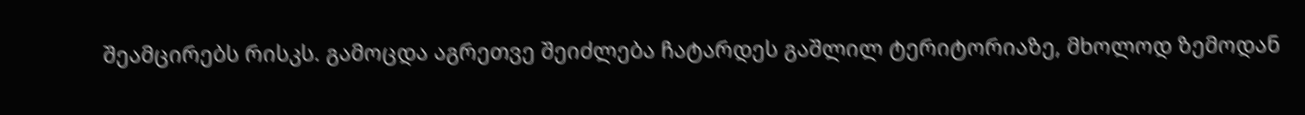შეამცირებს რისკს. გამოცდა აგრეთვე შეიძლება ჩატარდეს გაშლილ ტერიტორიაზე, მხოლოდ ზემოდან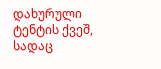დახურული ტენტის ქვეშ, სადაც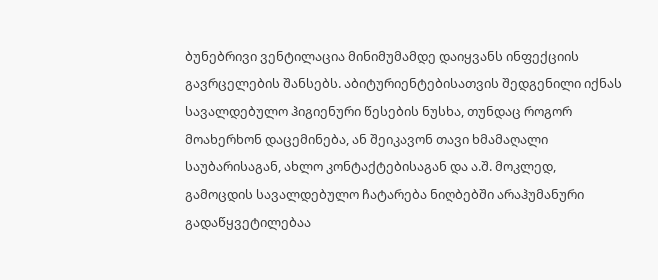ბუნებრივი ვენტილაცია მინიმუმამდე დაიყვანს ინფექციის გავრცელების შანსებს. აბიტურიენტებისათვის შედგენილი იქნას სავალდებულო ჰიგიენური წესების ნუსხა, თუნდაც როგორ მოახერხონ დაცემინება, ან შეიკავონ თავი ხმამაღალი საუბარისაგან, ახლო კონტაქტებისაგან და ა.შ. მოკლედ, გამოცდის სავალდებულო ჩატარება ნიღბებში არაჰუმანური გადაწყვეტილებაა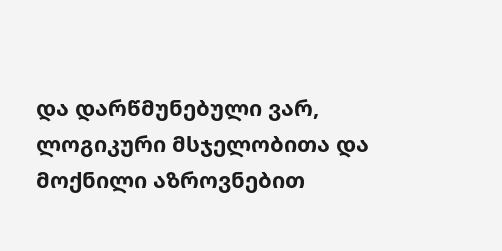და დარწმუნებული ვარ, ლოგიკური მსჯელობითა და მოქნილი აზროვნებით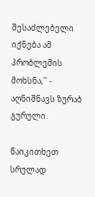შესაძლებელი იქნება ამ პრობლემის მოხსნა,'' - აღნიშნავს ზურაბ გურული.

წაიკითხეთ სრულად